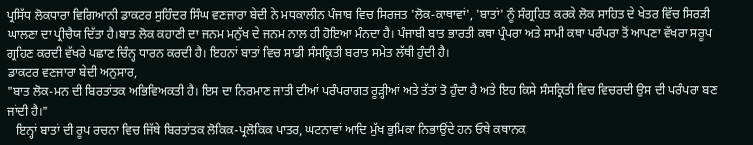ਪ੍ਰਸਿੱਧ ਲੋਕਧਾਰਾ ਵਿਗਿਆਨੀ ਡਾਕਟਰ ਸੁਹਿੰਦਰ ਸਿੰਘ ਵਣਜਾਰਾ ਬੇਦੀ ਨੇ ਮਧਕਾਲੀਨ ਪੰਜਾਬ ਵਿਚ ਸਿਰਜਤ 'ਲੋਕ-ਕਾਥਾਵਾਂ', 'ਬਾਤਾਂ' ਨੂੰ ਸੰਗ੍ਰਹਿਤ ਕਰਕੇ ਲੋਕ ਸਾਹਿਤ ਦੇ ਖੇਤਰ ਵਿੱਚ ਸਿਰੜੀ ਘਾਲਣਾ ਦਾ ਪ੍ਰੀਚੈਯ ਦਿੱਤਾ ਹੈ।ਬਾਤ ਲੋਕ ਕਹਾਣੀ ਦਾ ਜਨਮ ਮਨੁੱਖ ਦੇ ਜਨਮ ਨਾਲ ਹੀ ਹੋਇਆ ਮੰਨਦਾ ਹੈ। ਪੰਜਾਬੀ ਬਾਤ ਭਾਰਤੀ ਕਥਾ ਪ੍ਰੰਪਰਾ ਅਤੇ ਸਾਮੀ ਕਥਾ ਪਰੰਪਰਾ ਤੋਂ ਆਪਣਾ ਵੱਖਰਾ ਸਰੂਪ ਗ੍ਰਹਿਣ ਕਰਦੀ ਵੱਖਰੇ ਪਛਾਣ ਚਿੰਨ੍ਹ ਧਾਰਨ ਕਰਦੀ ਹੈ। ਇਹਨਾਂ ਬਾਤਾਂ ਵਿਚ ਸਾਡੀ ਸੰਸਕ੍ਰਿਤੀ ਬਰਾਤ ਸਮੇਤ ਲੱਥੀ ਹੁੰਦੀ ਹੈ।
ਡਾਕਟਰ ਵਣਜਾਰਾ ਬੇਦੀ ਅਨੁਸਾਰ,
"ਬਾਤ ਲੋਕ-ਮਨ ਦੀ ਬਿਰਤਾਂਤਕ ਅਭਿਵਿਅਕਤੀ ਹੈ। ਇਸ ਦਾ ਨਿਰਮਾਣ ਜਾਤੀ ਦੀਆਂ ਪਰੰਪਰਾਗਤ ਰੂੜ੍ਹੀਆਂ ਅਤੇ ਤੱਤਾਂ ਤੋ ਹੁੰਦਾ ਹੈ ਅਤੇ ਇਹ ਕਿਸੇ ਸੰਸਕ੍ਰਿਤੀ ਵਿਚ ਵਿਚਰਦੀ ਉਸ ਦੀ ਪਰੰਪਰਾ ਬਣ ਜਾਂਦੀ ਹੈ।"
   ਇਨ੍ਹਾਂ ਬਾਤਾਂ ਦੀ ਰੂਪ ਰਚਨਾ ਵਿਚ ਜਿੱਥੇ ਬਿਰਤਾਂਤਕ ਲੋਕਿਕ-ਪ੍ਰਲੋਕਿਕ ਪਾਤਰ, ਘਟਨਾਵਾਂ ਆਦਿ ਮੁੱਖ ਭੁਮਿਕਾ ਨਿਭਾਉਂਦੇ ਹਨ ਓਥੇ ਕਥਾਨਕ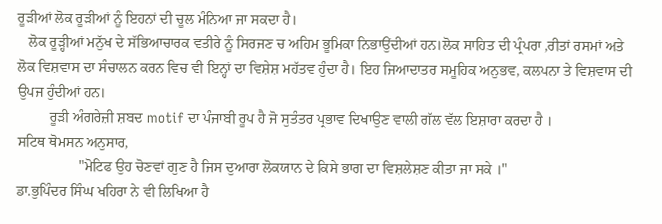ਰੂੜੀਆਂ ਲੋਕ ਰੂੜੀਆਂ ਨੂੰ ਇਹਨਾਂ ਦੀ ਚੂਲ ਮੰਨਿਆ ਜਾ ਸਕਦਾ ਹੈ।
   ਲੋਕ ਰੂੜ੍ਹੀਆਂ ਮਨੁੱਖ ਦੇ ਸੱਭਿਆਚਾਰਕ ਵਤੀਰੇ ਨੂੰ ਸਿਰਜਣ ਚ ਅਹਿਮ ਭੂਮਿਕਾ ਨਿਭਾਉਂਦੀਆਂ ਹਨ।ਲੋਕ ਸਾਹਿਤ ਦੀ ਪ੍ਰੰਪਰਾ ,ਰੀਤਾਂ ਰਸਮਾਂ ਅਤੇ ਲੋਕ ਵਿਸ਼ਵਾਸ ਦਾ ਸੰਚਾਲਨ ਕਰਨ ਵਿਚ ਵੀ ਇਨ੍ਹਾਂ ਦਾ ਵਿਸ਼ੇਸ਼ ਮਹੱਤਵ ਹੁੰਦਾ ਹੈ। ਇਹ ਜਿਆਦਾਤਰ ਸਮੂਹਿਕ ਅਨੁਭਵ, ਕਲਪਨਾ ਤੇ ਵਿਸ਼ਵਾਸ ਦੀ ਉਪਜ ਹੁੰਦੀਆਂ ਹਨ।
         ਰੂੜੀ ਅੰਗਰੇਜ਼ੀ ਸ਼ਬਦ motif ਦਾ ਪੰਜਾਬੀ ਰੂਪ ਹੈ ਜੋ ਸੁਤੰਤਰ ਪ੍ਰਭਾਵ ਦਿਖਾਉਣ ਵਾਲੀ ਗੱਲ ਵੱਲ ਇਸ਼ਾਰਾ ਕਰਦਾ ਹੈ ।
ਸਟਿਥ ਥੋਮਸਨ ਅਨੁਸਾਰ,
                 "ਮੋਟਿਫ ਉਹ ਚੋਣਵਾਂ ਗੁਣ ਹੈ ਜਿਸ ਦੁਆਰਾ ਲੋਕਯਾਨ ਦੇ ਕਿਸੇ ਭਾਗ ਦਾ ਵਿਸ਼ਲੇਸ਼ਣ ਕੀਤਾ ਜਾ ਸਕੇ ।"
ਡਾ.ਭੁਪਿੰਦਰ ਸਿੰਘ ਖਹਿਰਾ ਨੇ ਵੀ ਲਿਖਿਆ ਹੈ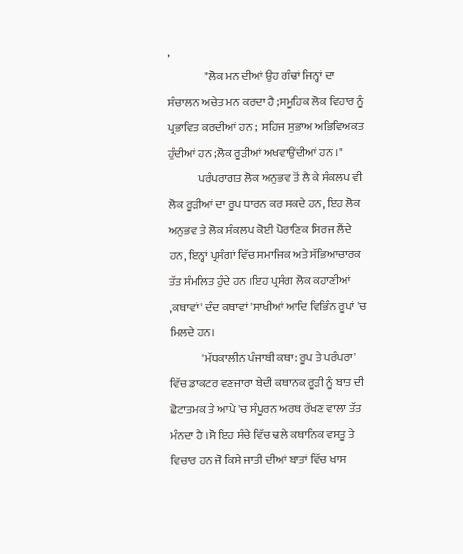,
                "ਲੋਕ ਮਨ ਦੀਆਂ ਉਹ ਗੰਢਾਂ ਜਿਨ੍ਹਾਂ ਦਾ ਸੰਚਾਲਨ ਅਚੇਤ ਮਨ ਕਰਦਾ ਹੈ ;ਸਮੂਹਿਕ ਲੋਕ ਵਿਹਾਰ ਨੂੰ ਪ੍ਰਭਾਵਿਤ ਕਰਦੀਆਂ ਹਨ ;  ਸਹਿਜ ਸੁਭਾਅ ਅਭਿਵਿਅਕਤ ਹੁੰਦੀਆਂ ਹਨ ;ਲੋਕ ਰੂੜੀਆਂ ਅਖਵਾਉਂਦੀਆਂ ਹਨ ।"
             ਪਰੰਪਰਾਗਤ ਲੋਕ ਅਨੁਭਵ ਤੋਂ ਲੈ ਕੇ ਸੰਕਲਪ ਵੀ ਲੋਕ ਰੂੜੀਆਂ ਦਾ ਰੂਪ ਧਾਰਨ ਕਰ ਸਕਦੇ ਹਨ, ਇਹ ਲੋਕ ਅਨੁਭਵ ਤੇ ਲੋਕ ਸੰਕਲਪ ਕੋਈ ਪੋਰਾਣਿਕ ਸਿਰਜ ਲੈਂਦੇ ਹਨ, ਇਨ੍ਹਾਂ ਪ੍ਰਸੰਗਾਂ ਵਿੱਚ ਸਮਾਜਿਕ ਅਤੇ ਸੱਭਿਆਚਾਰਕ ਤੱਤ ਸੰਮਲਿਤ ਹੁੰਦੇ ਹਨ ।ਇਹ ਪ੍ਰਸੰਗ ਲੋਕ ਕਹਾਣੀਆਂ ,ਕਥਾਵਾਂ' ਦੰਦ ਕਥਾਵਾਂ 'ਸਾਖੀਆਂ ਆਦਿ ਵਿਭਿੰਨ ਰੂਪਾਂ 'ਚ ਮਿਲਦੇ ਹਨ।
              'ਮੱਧਕਾਲੀਨ ਪੰਜਾਬੀ ਕਥਾ: ਰੂਪ ਤੇ ਪਰੰਪਰਾ' ਵਿੱਚ ਡਾਕਟਰ ਵਣਜਾਰਾ ਬੇਦੀ ਕਥਾਨਕ ਰੂੜੀ ਨੂੰ ਬਾਤ ਦੀ ਛੋਟਾਤਮਕ ਤੇ ਆਪੇ 'ਚ ਸੰਪੂਰਨ ਅਰਥ ਰੱਖਣ ਵਾਲਾ ਤੱਤ ਮੰਨਦਾ ਹੈ ।ਸੋ ਇਹ ਸੰਚੇ ਵਿੱਚ ਢਲੇ ਕਥਾਨਿਕ ਵਸਤੂ ਤੇ  ਵਿਚਾਰ ਹਨ ਜੋ ਕਿਸੇ ਜਾਤੀ ਦੀਆਂ ਬਾਤਾਂ ਵਿੱਚ ਖਾਸ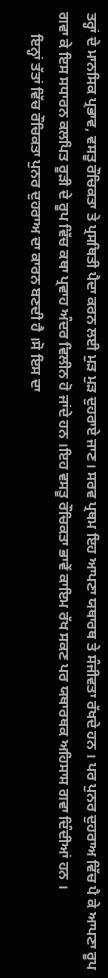ਤਰ੍ਹਾਂ ਦੇ ਮਾਨਸਿਕ ਪ੍ਰਭਾਵ, ਵਸਤੂ ਰੌਚਿਕਤਾ ਤੇ ਪ੍ਰਸਥਿਤੀ ਪੈਦਾ ਕਰਨ ਲਈ ਮੁੜ ਮੁੜ ਦੁਹਰਾਏ ਜਾਣ। ਸਰਵ ਪ੍ਰਥਮ ਇਹ ਆਪਣਾ ਯਥਾਰਥ ਤੇ ਸੰਜੀਵਤਾ ਰੱਖਦੇ ਹਨ । ਪਰ ਪੁਨਰ ਦੁਹਰਾਅ ਵਿੱਚ ਪੈ ਕੇ ਆਪਣਾ ਰੂਪ ਗਵਾ ਕੇ ਇਸ ਸਧਾਰਨ ਕਲਪਿਤ ਰੂੜੀ ਦੇ ਰੂਪ ਵਿੱਚ ਕਥਾ ਪ੍ਰਵਾਹ ਅੰਦਰ ਵਿਲੀਨ ਹੋ ਜਾਂਦੇ ਹਨ ।ਇਹ ਵਸਤੂ ਰੌਚਿਕਤਾ ਭਾਵੇਂ ਕਾਇਮ ਰੱਖ ਸਕਣ ਪਰ ਯਥਾਰਥਕ ਅਹਿਸਾਸ ਗਵਾ ਦਿੰਦੀਆਂ ਹਨ ।
      ਇਨ੍ਹਾਂ ਤੱਤਾਂ ਵਿੱਚ ਰੌਚਿਕਤਾ ਪੁਨਰ ਦੁਹਰਾਅ ਦਾ ਕਾਰਨ ਬਣਦੀ ਹੈ ।ਸੋ ਇਸ ਦਾ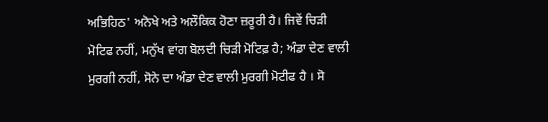ਅਭਿਹਿਠ' ਅਨੋਖੇ ਅਤੇ ਅਲੌਕਿਕ ਹੋਣਾ ਜ਼ਰੂਰੀ ਹੈ। ਜਿਵੇਂ ਚਿੜੀ ਮੋਟਿਫ ਨਹੀਂ, ਮਨੁੱਖ ਵਾਂਗ ਬੋਲਦੀ ਚਿੜੀ ਮੋਟਿਫ਼ ਹੈ; ਅੰਡਾ ਦੇਣ ਵਾਲੀ ਮੁਰਗੀ ਨਹੀਂ, ਸੋਨੇ ਦਾ ਅੰਡਾ ਦੇਣ ਵਾਲੀ ਮੁਰਗੀ ਮੋਟੀਫ ਹੈ । ਸੋ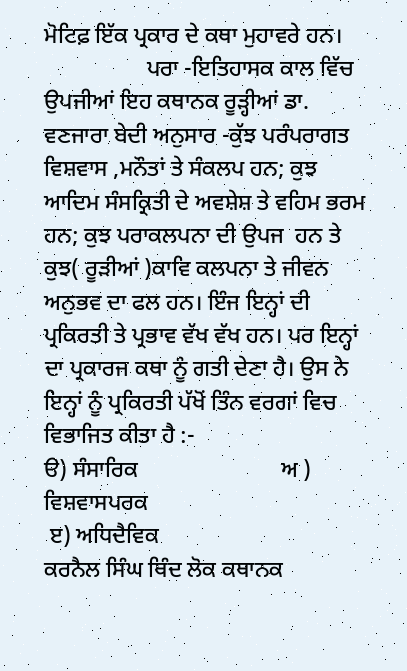ਮੋਟਿਫ਼ ਇੱਕ ਪ੍ਰਕਾਰ ਦੇ ਕਥਾ ਮੁਹਾਵਰੇ ਹਨ।
                  ਪਰਾ -ਇਤਿਹਾਸਕ ਕਾਲ ਵਿੱਚ ਉਪਜੀਆਂ ਇਹ ਕਥਾਨਕ ਰੂੜ੍ਹੀਆਂ ਡਾ. ਵਣਜਾਰਾ ਬੇਦੀ ਅਨੁਸਾਰ -ਕੁੱਝ ਪਰੰਪਰਾਗਤ ਵਿਸ਼ਵਾਸ ,ਮਨੌਤਾਂ ਤੇ ਸੰਕਲਪ ਹਨ; ਕੁਝ ਆਦਿਮ ਸੰਸਕ੍ਰਿਤੀ ਦੇ ਅਵਸ਼ੇਸ਼ ਤੇ ਵਹਿਮ ਭਰਮ ਹਨ; ਕੁਝ ਪਰਾਕਲਪਨਾ ਦੀ ਉਪਜ  ਹਨ ਤੇ ਕੁਝ( ਰੂੜੀਆਂ )ਕਾਵਿ ਕਲਪਨਾ ਤੇ ਜੀਵਨ ਅਨੁਭਵ ਦਾ ਫਲ ਹਨ। ਇੰਜ ਇਨ੍ਹਾਂ ਦੀ ਪ੍ਰਕਿਰਤੀ ਤੇ ਪ੍ਰਭਾਵ ਵੱਖ ਵੱਖ ਹਨ। ਪਰ ਇਨ੍ਹਾਂ ਦਾ ਪ੍ਰਕਾਰਜ ਕਥਾ ਨੂੰ ਗਤੀ ਦੇਣਾ ਹੈ। ਉਸ ਨੇ ਇਨ੍ਹਾਂ ਨੂੰ ਪ੍ਰਕਿਰਤੀ ਪੱਖੋਂ ਤਿੰਨ ਵਰਗਾਂ ਵਿਚ ਵਿਭਾਜਿਤ ਕੀਤਾ ਹੈ :-
ੳ) ਸੰਸਾਰਿਕ                         ਅ ) ਵਿਸ਼ਵਾਸਪਰਕ
 ੲ) ਅਧਿਦੈਵਿਕ
ਕਰਨੈਲ ਸਿੰਘ ਥਿੰਦ ਲੋਕ ਕਥਾਨਕ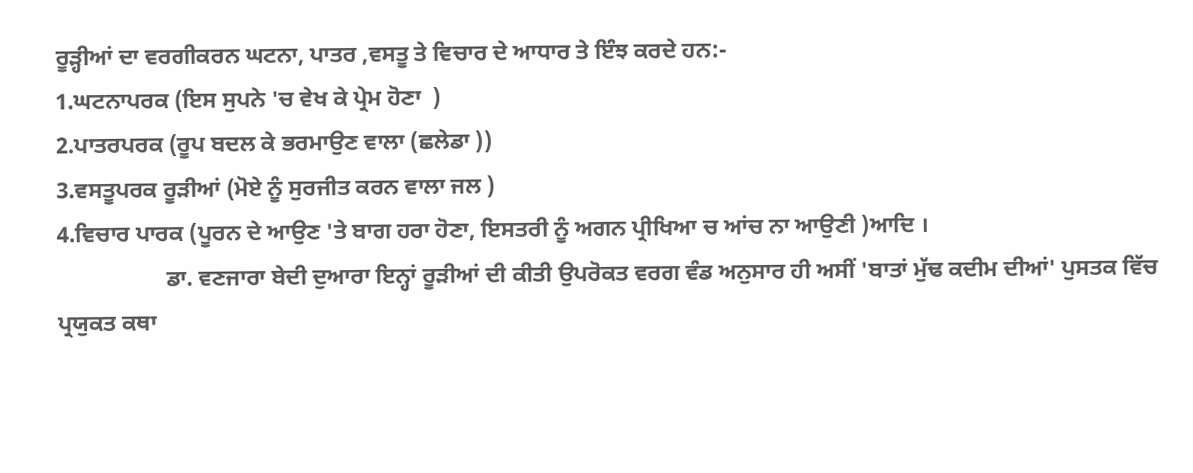ਰੂੜ੍ਹੀਆਂ ਦਾ ਵਰਗੀਕਰਨ ਘਟਨਾ, ਪਾਤਰ ,ਵਸਤੂ ਤੇ ਵਿਚਾਰ ਦੇ ਆਧਾਰ ਤੇ ਇੰਝ ਕਰਦੇ ਹਨ:-
1.ਘਟਨਾਪਰਕ (ਇਸ ਸੁਪਨੇ 'ਚ ਵੇਖ ਕੇ ਪ੍ਰੇਮ ਹੋਣਾ  )
2.ਪਾਤਰਪਰਕ (ਰੂਪ ਬਦਲ ਕੇ ਭਰਮਾਉਣ ਵਾਲਾ (ਛਲੇਡਾ ))
3.ਵਸਤੂਪਰਕ ਰੂੜੀਆਂ (ਮੋਏ ਨੂੰ ਸੁਰਜੀਤ ਕਰਨ ਵਾਲਾ ਜਲ )
4.ਵਿਚਾਰ ਪਾਰਕ (ਪੂਰਨ ਦੇ ਆਉਣ 'ਤੇ ਬਾਗ ਹਰਾ ਹੋਣਾ, ਇਸਤਰੀ ਨੂੰ ਅਗਨ ਪ੍ਰੀਖਿਆ ਚ ਆਂਚ ਨਾ ਆਉਣੀ )ਆਦਿ ।
                   ਡਾ. ਵਣਜਾਰਾ ਬੇਦੀ ਦੁਆਰਾ ਇਨ੍ਹਾਂ ਰੂੜੀਆਂ ਦੀ ਕੀਤੀ ਉਪਰੋਕਤ ਵਰਗ ਵੰਡ ਅਨੁਸਾਰ ਹੀ ਅਸੀਂ 'ਬਾਤਾਂ ਮੁੱਢ ਕਦੀਮ ਦੀਆਂ' ਪੁਸਤਕ ਵਿੱਚ ਪ੍ਰਯੁਕਤ ਕਥਾ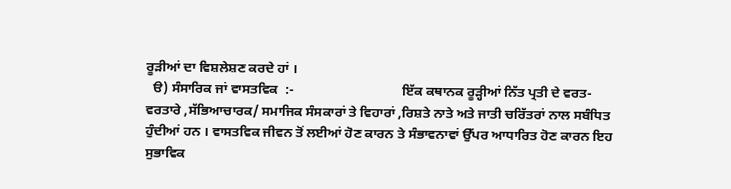ਰੂੜੀਆਂ ਦਾ ਵਿਸ਼ਲੇਸ਼ਣ ਕਰਦੇ ਹਾਂ ।
  ੳ) ਸੰਸਾਰਿਕ ਜਾਂ ਵਾਸਤਵਿਕ  :-                                ਇੱਕ ਕਥਾਨਕ ਰੂੜ੍ਹੀਆਂ ਨਿੱਤ ਪ੍ਰਤੀ ਦੇ ਵਰਤ- ਵਰਤਾਰੇ ,ਸੱਭਿਆਚਾਰਕ/ ਸਮਾਜਿਕ ਸੰਸਕਾਰਾਂ ਤੇ ਵਿਹਾਰਾਂ ,ਰਿਸ਼ਤੇ ਨਾਤੇ ਅਤੇ ਜਾਤੀ ਚਰਿੱਤਰਾਂ ਨਾਲ ਸਬੰਧਿਤ ਹੁੰਦੀਆਂ ਹਨ । ਵਾਸਤਵਿਕ ਜੀਵਨ ਤੋਂ ਲਈਆਂ ਹੋਣ ਕਾਰਨ ਤੇ ਸੰਭਾਵਨਾਵਾਂ ਉੱਪਰ ਆਧਾਰਿਤ ਹੋਣ ਕਾਰਨ ਇਹ ਸੁਭਾਵਿਕ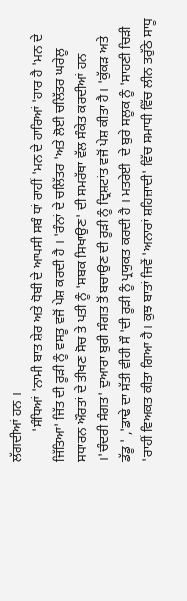ਲੱਗਦੀਆਂ ਹਨ ।
         'ਸੰਧਿਆਂ 'ਨਾਮੀ ਬਾਤ ਸ਼ੇਰ ਅਤੇ ਧੋਬੀ ਦੇ ਆਪਸੀ ਸਬੰ ਧਾਂ ਰਾਹੀਂ 'ਮਨ ਦੇ ਹਾਰਿਆਂ 'ਹਾਰ ਹੈ 'ਮਨ ਦੇ ਜਿੱਤਿਆ' ਜਿੱਤ ਦੀ ਰੂੜੀ ਨੂੰ ਵਸਤੂ ਵਜੋਂ ਪੇਸ਼ ਕਰਦੀ ਹੈ । 'ਰੰਨਾਂ ਦੇ ਚਲਿੱਤਰ 'ਅਤੇ ਲੋਈ ਚਲਿੱਤਰ ਘਰੇਲੂ ਸਧਾਰਨ ਔਰਤਾਂ ਦੇ ਤੀਖਣ ਸੋਚ ਤੇ ਪਤੀ ਨੂੰ 'ਸਬਕ ਸਿਖਾਉਣ' ਦੀ ਸਮਰੱਥਾ ਵੱਲ ਸੰਕੇਤ ਕਰਦੀਆਂ ਹਨ ।'ਚੰਦਰੀ ਸੰਗਤ' ਦੁਆਰਾ ਬੁਰੀ ਸੰਗਤ ਤੋਂ ਬਚਾਉਣ ਦੀ ਰੂੜੀ ਨੂੰ ਦ੍ਰਿਸ਼ਟਾਂਤ ਵਜੋਂ ਪੇਸ਼ ਕੀਤਾ ਹੈ। 'ਕੁੱਕੜ ਅਤੇ ਡੱਡੂ ' ,'ਡਾਢੇ ਦਾ ਸੱਤੀ ਵੀਹੀ ਸੌ 'ਦੀ ਰੂੜੀ ਨੂੰ ਪ੍ਰਯੁਕਤ ਕਰਦੀ ਹੈ । ਮਤਰੇਈ  ਦੇ ਬੁਰੇ ਸਲੂਕ ਨੂੰ 'ਸਾਹਣੀ ਚਿੜੀ 'ਰਾਹੀਂ ਵਿਅਕਤ ਕੀਤਾ ਗਿਆ ਹੈ। ਕੁਝ ਬਾਤਾਂ ਜਿਵੇਂ 'ਅਨਾਰਾਂ ਸ਼ਹਿਜ਼ਾਦੀ' ਵਿੱਚ ਸਮਾਧੀ ਵਿੱਚ ਲੀਨ ਤਰੁੱਠੇ ਸਾਧੂ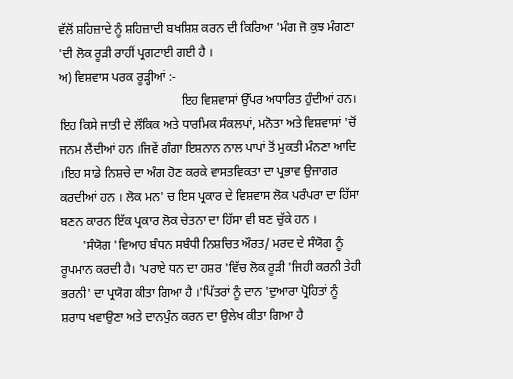ਵੱਲੋਂ ਸ਼ਹਿਜ਼ਾਦੇ ਨੂੰ ਸ਼ਹਿਜ਼ਾਦੀ ਬਖਸ਼ਿਸ਼ ਕਰਨ ਦੀ ਕਿਰਿਆ 'ਮੰਗ ਜੋ ਕੁਝ ਮੰਗਣਾ 'ਦੀ ਲੋਕ ਰੂੜੀ ਰਾਹੀਂ ਪ੍ਰਗਟਾਈ ਗਈ ਹੈ ।
ਅ) ਵਿਸ਼ਵਾਸ ਪਰਕ ਰੂੜ੍ਹੀਆਂ :-
                                       ਇਹ ਵਿਸ਼ਵਾਸਾਂ ਉੱਪਰ ਅਧਾਰਿਤ ਹੁੰਦੀਆਂ ਹਨ। ਇਹ ਕਿਸੇ ਜਾਤੀ ਦੇ ਲੌਕਿਕ ਅਤੇ ਧਾਰਮਿਕ ਸੰਕਲਪਾਂ, ਮਨੋਤਾ ਅਤੇ ਵਿਸ਼ਵਾਸਾਂ 'ਚੋਂ ਜਨਮ ਲੈਂਦੀਆਂ ਹਨ ।ਜਿਵੇਂ ਗੰਗਾ ਇਸ਼ਨਾਨ ਨਾਲ ਪਾਪਾਂ ਤੋਂ ਮੁਕਤੀ ਮੰਨਣਾ ਆਦਿ ।ਇਹ ਸਾਡੇ ਨਿਸ਼ਚੇ ਦਾ ਅੰਗ ਹੋਣ ਕਰਕੇ ਵਾਸਤਵਿਕਤਾ ਦਾ ਪ੍ਰਭਾਵ ਉਜਾਗਰ ਕਰਦੀਆਂ ਹਨ । ਲੋਕ ਮਨ' ਚ ਇਸ ਪ੍ਰਕਾਰ ਦੇ ਵਿਸ਼ਵਾਸ ਲੋਕ ਪਰੰਪਰਾ ਦਾ ਹਿੱਸਾ ਬਣਨ ਕਾਰਨ ਇੱਕ ਪ੍ਰਕਾਰ ਲੋਕ ਚੇਤਨਾ ਦਾ ਹਿੱਸਾ ਵੀ ਬਣ ਚੁੱਕੇ ਹਨ ।
       'ਸੰਯੋਗ 'ਵਿਆਹ ਬੰਧਨ ਸਬੰਧੀ ਨਿਸ਼ਚਿਤ ਔਰਤ/ ਮਰਦ ਦੇ ਸੰਯੋਗ ਨੂੰ ਰੂਪਮਾਨ ਕਰਦੀ ਹੈ। 'ਪਰਾਏ ਧਨ ਦਾ ਹਸ਼ਰ 'ਵਿੱਚ ਲੋਕ ਰੂੜੀ 'ਜਿਹੀ ਕਰਨੀ ਤੇਹੀ ਭਰਨੀ' ਦਾ ਪ੍ਰਯੋਗ ਕੀਤਾ ਗਿਆ ਹੈ ।'ਪਿੱਤਰਾਂ ਨੂੰ ਦਾਨ 'ਦੁਆਰਾ ਪ੍ਰੋਹਿਤਾਂ ਨੂੰ ਸ਼ਰਾਧ ਖਵਾਉਣਾ ਅਤੇ ਦਾਨਪੁੰਨ ਕਰਨ ਦਾ ਉਲੇਖ ਕੀਤਾ ਗਿਆ ਹੈ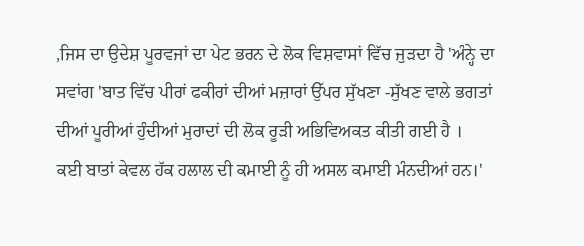,ਜਿਸ ਦਾ ਉਦੇਸ਼ ਪੂਰਵਜਾਂ ਦਾ ਪੇਟ ਭਰਨ ਦੇ ਲੋਕ ਵਿਸ਼ਵਾਸਾਂ ਵਿੱਚ ਜੁੜਦਾ ਹੈ 'ਅੰਨ੍ਹੇ ਦਾ ਸਵਾਂਗ 'ਬਾਤ ਵਿੱਚ ਪੀਰਾਂ ਫਕੀਰਾਂ ਦੀਆਂ ਮਜ਼ਾਰਾਂ ਉੱਪਰ ਸੁੱਖਣਾ -ਸੁੱਖਣ ਵਾਲੇ ਭਗਤਾਂ ਦੀਆਂ ਪੂਰੀਆਂ ਹੁੰਦੀਆਂ ਮੁਰਾਦਾਂ ਦੀ ਲੋਕ ਰੂੜੀ ਅਭਿਵਿਅਕਤ ਕੀਤੀ ਗਈ ਹੈ ।
ਕਈ ਬਾਤਾਂ ਕੇਵਲ ਹੱਕ ਹਲਾਲ ਦੀ ਕਮਾਈ ਨੂੰ ਹੀ ਅਸਲ ਕਮਾਈ ਮੰਨਦੀਆਂ ਹਨ।'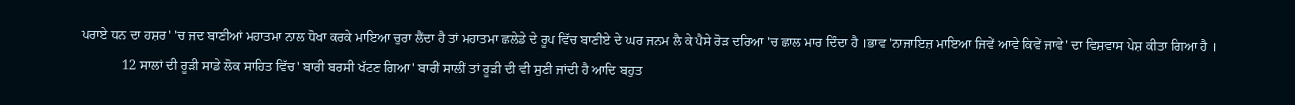ਪਰਾਏ ਧਨ ਦਾ ਹਸ਼ਰ' 'ਚ ਜਦ ਬਾਣੀਆਂ ਮਹਾਤਮਾ ਨਾਲ ਧੋਖਾ ਕਰਕੇ ਮਾਇਆ ਚੁਰਾ ਲੈਂਦਾ ਹੈ ਤਾਂ ਮਹਾਤਮਾ ਛਲੇਡੇ ਦੇ ਰੂਪ ਵਿੱਚ ਬਾਣੀਏ ਦੇ ਘਰ ਜਨਮ ਲੈ ਕੇ ਪੈਸੇ ਰੋੜ ਦਰਿਆ 'ਚ ਛਾਲ ਮਾਰ ਦਿੰਦਾ ਹੈ ।ਭਾਵ 'ਨਾਜਾਇਜ਼ ਮਾਇਆ ਜਿਵੇਂ ਆਵੇ ਕਿਵੇਂ ਜਾਵੇ' ਦਾ ਵਿਸ਼ਵਾਸ ਪੇਸ਼ ਕੀਤਾ ਗਿਆ ਹੈ ।
            12 ਸਾਲਾਂ ਦੀ ਰੂੜੀ ਸਾਡੇ ਲੋਕ ਸਾਹਿਤ ਵਿੱਚ' ਬਾਰੀ ਬਰਸੀ ਖੱਟਣ ਗਿਆ' ਬਾਰੀਂ ਸਾਲੀਂ ਤਾਂ ਰੂੜੀ ਦੀ ਵੀ ਸੁਣੀ ਜਾਂਦੀ ਹੈ ਆਦਿ ਬਹੁਤ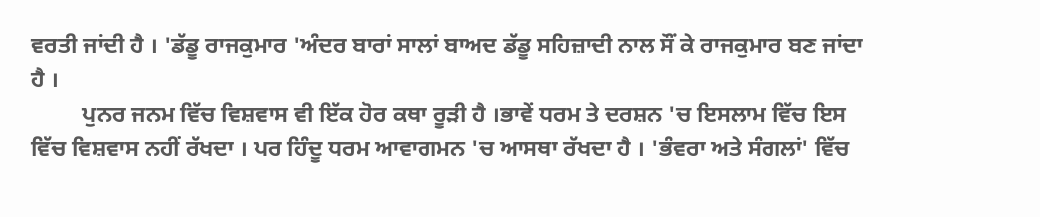ਵਰਤੀ ਜਾਂਦੀ ਹੈ । 'ਡੱਡੂ ਰਾਜਕੁਮਾਰ 'ਅੰਦਰ ਬਾਰਾਂ ਸਾਲਾਂ ਬਾਅਦ ਡੱਡੂ ਸਹਿਜ਼ਾਦੀ ਨਾਲ ਸੌਂ ਕੇ ਰਾਜਕੁਮਾਰ ਬਣ ਜਾਂਦਾ ਹੈ ।
         ਪੁਨਰ ਜਨਮ ਵਿੱਚ ਵਿਸ਼ਵਾਸ ਵੀ ਇੱਕ ਹੋਰ ਕਥਾ ਰੂੜੀ ਹੈ ।ਭਾਵੇਂ ਧਰਮ ਤੇ ਦਰਸ਼ਨ 'ਚ ਇਸਲਾਮ ਵਿੱਚ ਇਸ ਵਿੱਚ ਵਿਸ਼ਵਾਸ ਨਹੀਂ ਰੱਖਦਾ । ਪਰ ਹਿੰਦੂ ਧਰਮ ਆਵਾਗਮਨ 'ਚ ਆਸਥਾ ਰੱਖਦਾ ਹੈ । 'ਭੰਵਰਾ ਅਤੇ ਸੰਗਲਾਂ' ਵਿੱਚ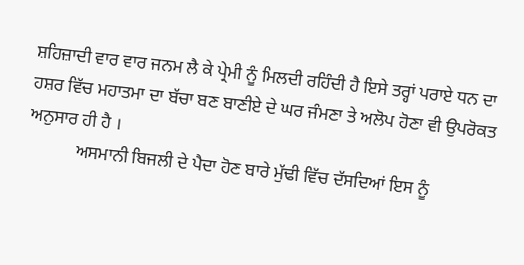ਸ਼ਹਿਜ਼ਾਦੀ ਵਾਰ ਵਾਰ ਜਨਮ ਲੈ ਕੇ ਪ੍ਰੇਮੀ ਨੂੰ ਮਿਲਦੀ ਰਹਿੰਦੀ ਹੈ ਇਸੇ ਤਰ੍ਹਾਂ ਪਰਾਏ ਧਨ ਦਾ ਹਸ਼ਰ ਵਿੱਚ ਮਹਾਤਮਾ ਦਾ ਬੱਚਾ ਬਣ ਬਾਣੀਏ ਦੇ ਘਰ ਜੰਮਣਾ ਤੇ ਅਲੋਪ ਹੋਣਾ ਵੀ ਉਪਰੋਕਤ ਅਨੁਸਾਰ ਹੀ ਹੈ ।
           ਅਸਮਾਨੀ ਬਿਜਲੀ ਦੇ ਪੈਦਾ ਹੋਣ ਬਾਰੇ ਮੁੱਢੀ ਵਿੱਚ ਦੱਸਦਿਆਂ ਇਸ ਨੂੰ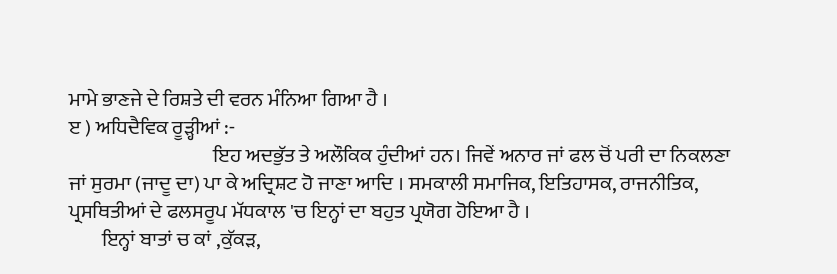ਮਾਮੇ ਭਾਣਜੇ ਦੇ ਰਿਸ਼ਤੇ ਦੀ ਵਰਨ ਮੰਨਿਆ ਗਿਆ ਹੈ ।
ੲ ) ਅਧਿਦੈਵਿਕ ਰੂੜ੍ਹੀਆਂ :-
                                    ਇਹ ਅਦਭੁੱਤ ਤੇ ਅਲੌਕਿਕ ਹੁੰਦੀਆਂ ਹਨ। ਜਿਵੇਂ ਅਨਾਰ ਜਾਂ ਫਲ ਚੋਂ ਪਰੀ ਦਾ ਨਿਕਲਣਾ ਜਾਂ ਸੁਰਮਾ (ਜਾਦੂ ਦਾ) ਪਾ ਕੇ ਅਦ੍ਰਿਸ਼ਟ ਹੋ ਜਾਣਾ ਆਦਿ । ਸਮਕਾਲੀ ਸਮਾਜਿਕ, ਇਤਿਹਾਸਕ, ਰਾਜਨੀਤਿਕ, ਪ੍ਰਸਥਿਤੀਆਂ ਦੇ ਫਲਸਰੂਪ ਮੱਧਕਾਲ 'ਚ ਇਨ੍ਹਾਂ ਦਾ ਬਹੁਤ ਪ੍ਰਯੋਗ ਹੋਇਆ ਹੈ ।
        ਇਨ੍ਹਾਂ ਬਾਤਾਂ ਚ ਕਾਂ ,ਕੁੱਕੜ,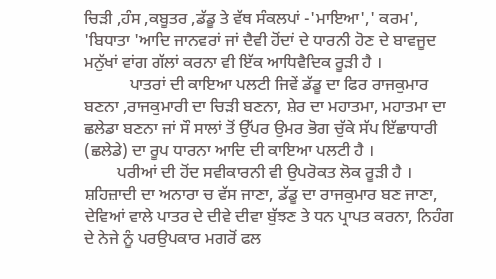ਚਿੜੀ ,ਹੰਸ ,ਕਬੂਤਰ ,ਡੱਡੂ ਤੇ ਵੱਥ ਸੰਕਲਪਾਂ -'ਮਾਇਆ',' ਕਰਮ', 'ਬਿਧਾਤਾ 'ਆਦਿ ਜਾਨਵਰਾਂ ਜਾਂ ਦੈਵੀ ਹੋਂਦਾਂ ਦੇ ਧਾਰਨੀ ਹੋਣ ਦੇ ਬਾਵਜੂਦ ਮਨੁੱਖਾਂ ਵਾਂਗ ਗੱਲਾਂ ਕਰਨਾ ਵੀ ਇੱਕ ਆਧਿਵੈਦਿਕ ਰੂੜੀ ਹੈ ।
           ਪਾਤਰਾਂ ਦੀ ਕਾਇਆ ਪਲਟੀ ਜਿਵੇਂ ਡੱਡੂ ਦਾ ਫਿਰ ਰਾਜਕੁਮਾਰ ਬਣਨਾ ,ਰਾਜਕੁਮਾਰੀ ਦਾ ਚਿੜੀ ਬਣਨਾ, ਸ਼ੇਰ ਦਾ ਮਹਾਤਮਾ, ਮਹਾਤਮਾ ਦਾ ਛਲੇਡਾ ਬਣਨਾ ਜਾਂ ਸੌ ਸਾਲਾਂ ਤੋਂ ਉੱਪਰ ਉਮਰ ਭੋਗ ਚੁੱਕੇ ਸੱਪ ਇੱਛਾਧਾਰੀ (ਛਲੇਡੇ) ਦਾ ਰੂਪ ਧਾਰਨਾ ਆਦਿ ਦੀ ਕਾਇਆ ਪਲਟੀ ਹੈ ।
        ਪਰੀਆਂ ਦੀ ਹੋਂਦ ਸਵੀਕਾਰਨੀ ਵੀ ਉਪਰੋਕਤ ਲੋਕ ਰੂੜੀ ਹੈ । ਸ਼ਹਿਜ਼ਾਦੀ ਦਾ ਅਨਾਰਾ ਚ ਵੱਸ ਜਾਣਾ, ਡੱਡੂ ਦਾ ਰਾਜਕੁਮਾਰ ਬਣ ਜਾਣਾ, ਦੇਵਿਆਂ ਵਾਲੇ ਪਾਤਰ ਦੇ ਦੀਵੇ ਦੀਵਾ ਬੁੱਝਣ ਤੇ ਧਨ ਪ੍ਰਾਪਤ ਕਰਨਾ, ਨਿਹੰਗ ਦੇ ਨੇਜੇ ਨੂੰ ਪਰਉਪਕਾਰ ਮਗਰੋਂ ਫਲ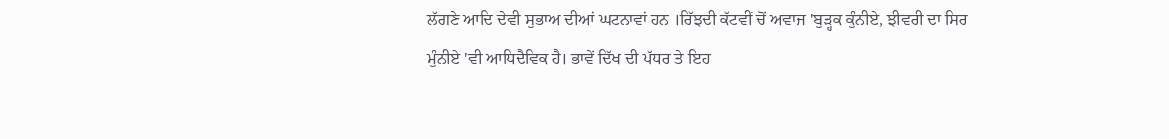ਲੱਗਣੇ ਆਦਿ ਦੇਵੀ ਸੁਭਾਅ ਦੀਆਂ ਘਟਨਾਵਾਂ ਹਨ ।ਰਿੱਝਦੀ ਕੱਟਵੀਂ ਚੋਂ ਅਵਾਜ 'ਬੁੜ੍ਹਕ ਕੁੰਨੀਏ, ਝੀਵਰੀ ਦਾ ਸਿਰ ਮੁੰਨੀਏ 'ਵੀ ਆਧਿਦੈਵਿਕ ਹੈ। ਭਾਵੇਂ ਦਿੱਖ ਦੀ ਪੱਧਰ ਤੇ ਇਹ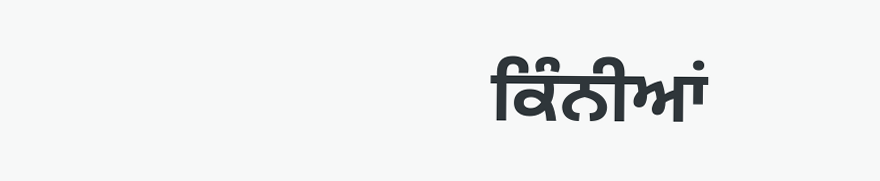ਕਿੰਨੀਆਂ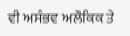ਵੀ ਅਸੰਭਵ ਅਲੌਕਿਕ ਤੇ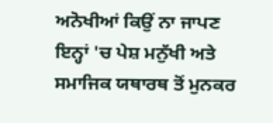ਅਨੋਖੀਆਂ ਕਿਉਂ ਨਾ ਜਾਪਣ ਇਨ੍ਹਾਂ 'ਚ ਪੇਸ਼ ਮਨੁੱਖੀ ਅਤੇ ਸਮਾਜਿਕ ਯਥਾਰਥ ਤੋਂ ਮੁਨਕਰ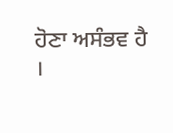ਹੋਣਾ ਅਸੰਭਵ ਹੈ ।